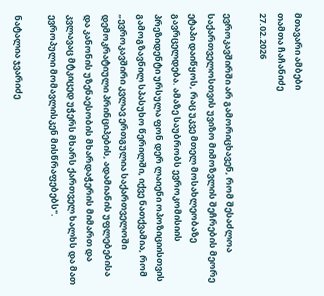მთავარი ამბები
თამთა ჩაჩანიძე
27.02.2026

ევროკავშირში არ გამორიცხავენ, რომ შესაძლოა საქართველოსთვის უვიზო მიმოზვლის შეჩრების მეორე ეტაპი დაიწყოს, რაც უკვე მთელ მოსახლეობაზე გავრცელდება. ამაზე საუბრობს ევროკომისიის პრეზიდენტი ურსულა ფონ დერ ლაიენი ოპოზიციისთვის გამოგზავნილ სპასუხო წერილში, იქვე ნათქვამია, რომ „ევროკავშირი კვლავ ერთგულია საქართველოში დემოკრატიული პრინციპების, ადამიანის უფლებებისა და კანონის უზენაესობის მხარდაჭერის მიმართ და კვლავაც მტკიცედ უჭერს მხარს ქართველ ხალხს და მათ ევროპული მომავლისკენ მისწრაფებებს".

ნატალია ჯვარიძე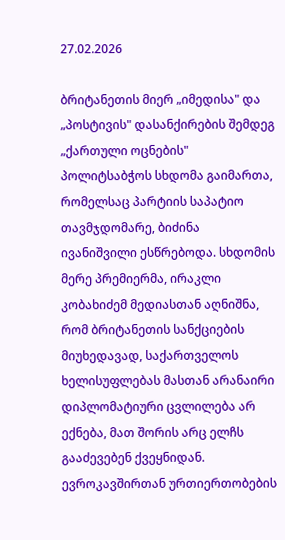27.02.2026

ბრიტანეთის მიერ „იმედისა" და „პოსტივის" დასანქირების შემდეგ „ქართული ოცნების" პოლიტსაბჭოს სხდომა გაიმართა, რომელსაც პარტიის საპატიო თავმჯდომარე, ბიძინა ივანიშვილი ესწრებოდა. სხდომის მერე პრემიერმა, ირაკლი კობახიძემ მედიასთან აღნიშნა, რომ ბრიტანეთის სანქციების მიუხედავად, საქართველოს ხელისუფლებას მასთან არანაირი დიპლომატიური ცვლილება არ ექნება, მათ შორის არც ელჩს გააძევებენ ქვეყნიდან. ევროკავშირთან ურთიერთობების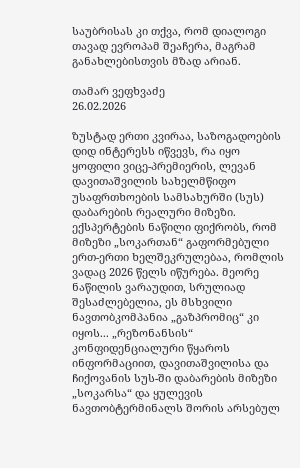საუბრისას კი თქვა, რომ დიალოგი თავად ევროპამ შეაჩერა, მაგრამ განახლებისთვის მზად არიან.

თამარ ვეფხვაძე
26.02.2026

ზუსტად ერთი კვირაა, საზოგადოების დიდ ინტერესს იწვევს, რა იყო ყოფილი ვიცე-პრემიერის, ლევან დავითაშვილის სახელმწიფო უსაფრთხოების სამსახურში (სუს) დაბარების რეალური მიზეზი. ექსპერტების ნაწილი ფიქრობს, რომ მიზეზი „სოკართან“ გაფორმებული ერთ-ერთი ხელშეკრულებაა, რომლის ვადაც 2026 წელს იწურება. მეორე ნაწილის ვარაუდით, სრულიად შესაძლებელია, ეს მსხვილი ნავთობკომპანია „გაზპრომიც“ კი იყოს... „რეზონანსის“ კონფიდენციალური წყაროს ინფორმაციით, დავითაშვილისა და ჩიქოვანის სუს-ში დაბარების მიზეზი „სოკარსა“ და ყულევის ნავთობტერმინალს შორის არსებულ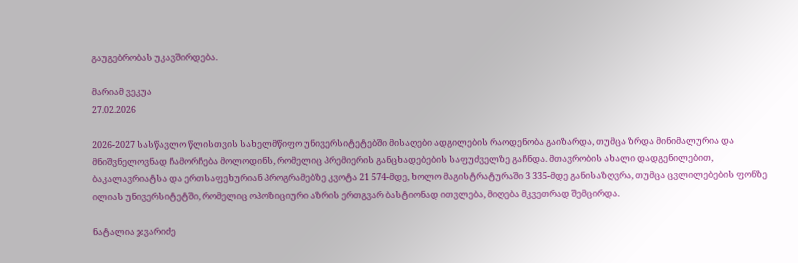გაუგებრობას უკავშირდება.

მარიამ ვეკუა
27.02.2026

2026-2027 სასწავლო წლისთვის სახელმწიფო უნივერსიტეტებში მისაღები ადგილების რაოდენობა გაიზარდა, თუმცა ზრდა მინიმალურია და მნიშვნელოვნად ჩამორჩება მოლოდინს, რომელიც პრემიერის განცხადებების საფუძველზე გაჩნდა. მთავრობის ახალი დადგენილებით, ბაკალავრიატსა და ერთსაფეხურიან პროგრამებზე კვოტა 21 574-მდე, ხოლო მაგისტრატურაში 3 335-მდე განისაზღვრა, თუმცა ცვლილებების ფონზე ილიას უნივერსიტეტში, რომელიც ოპოზიციური აზრის ერთგვარ ბასტიონად ითვლება, მიღება მკვეთრად შემცირდა.

ნატალია ჯვარიძე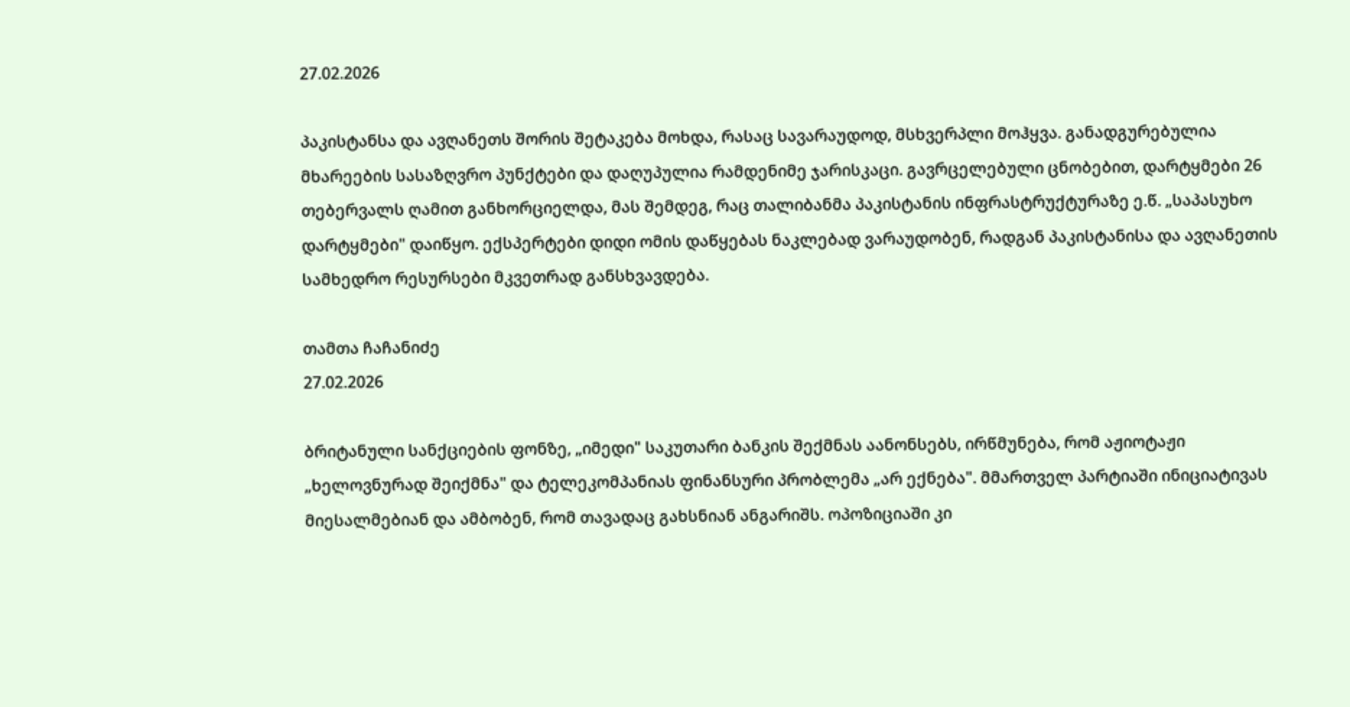27.02.2026

პაკისტანსა და ავღანეთს შორის შეტაკება მოხდა, რასაც სავარაუდოდ, მსხვერპლი მოჰყვა. განადგურებულია მხარეების სასაზღვრო პუნქტები და დაღუპულია რამდენიმე ჯარისკაცი. გავრცელებული ცნობებით, დარტყმები 26 თებერვალს ღამით განხორციელდა, მას შემდეგ, რაც თალიბანმა პაკისტანის ინფრასტრუქტურაზე ე.წ. „საპასუხო დარტყმები" დაიწყო. ექსპერტები დიდი ომის დაწყებას ნაკლებად ვარაუდობენ, რადგან პაკისტანისა და ავღანეთის სამხედრო რესურსები მკვეთრად განსხვავდება.

თამთა ჩაჩანიძე
27.02.2026

ბრიტანული სანქციების ფონზე, „იმედი" საკუთარი ბანკის შექმნას აანონსებს, ირწმუნება, რომ აჟიოტაჟი „ხელოვნურად შეიქმნა" და ტელეკომპანიას ფინანსური პრობლემა „არ ექნება". მმართველ პარტიაში ინიციატივას მიესალმებიან და ამბობენ, რომ თავადაც გახსნიან ანგარიშს. ოპოზიციაში კი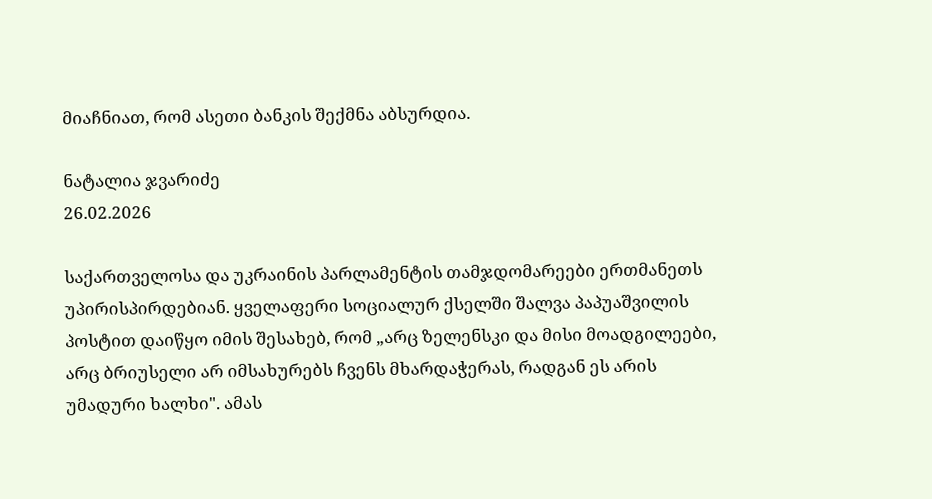მიაჩნიათ, რომ ასეთი ბანკის შექმნა აბსურდია.

ნატალია ჯვარიძე
26.02.2026

საქართველოსა და უკრაინის პარლამენტის თამჯდომარეები ერთმანეთს უპირისპირდებიან. ყველაფერი სოციალურ ქსელში შალვა პაპუაშვილის პოსტით დაიწყო იმის შესახებ, რომ „არც ზელენსკი და მისი მოადგილეები, არც ბრიუსელი არ იმსახურებს ჩვენს მხარდაჭერას, რადგან ეს არის უმადური ხალხი". ამას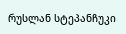რუსლან სტეპანჩუკი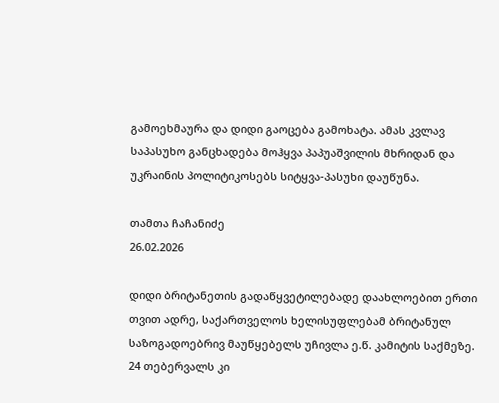გამოეხმაურა და დიდი გაოცება გამოხატა. ამას კვლავ საპასუხო განცხადება მოჰყვა პაპუაშვილის მხრიდან და უკრაინის პოლიტიკოსებს სიტყვა-პასუხი დაუწუნა.

თამთა ჩაჩანიძე
26.02.2026

დიდი ბრიტანეთის გადაწყვეტილებადე დაახლოებით ერთი თვით ადრე, საქართველოს ხელისუფლებამ ბრიტანულ საზოგადოებრივ მაუწყებელს უჩივლა ე.წ. კამიტის საქმეზე. 24 თებერვალს კი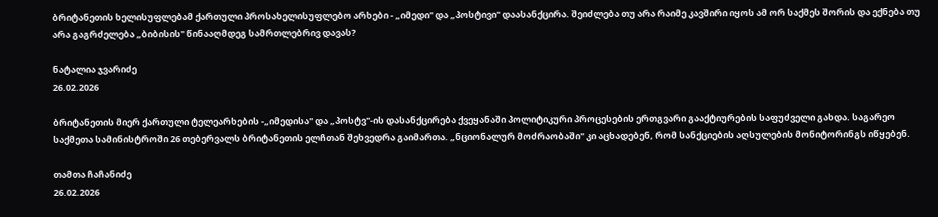ბრიტანეთის ხელისუფლებამ ქართული პროსახელისუფლებო არხები - „იმედი" და „პოსტივი" დაასანქცირა. შეიძლება თუ არა რაიმე კავშირი იყოს ამ ორ საქმეს შორის და ექნება თუ არა გაგრძელება „ბიბისის" წინააღმდეგ სამრთლებრივ დავას?

ნატალია ჯვარიძე
26.02.2026

ბრიტანეთის მიერ ქართული ტელეარხების -„იმედისა" და „პოსტვ"-ის დასანქცირება ქვეყანაში პოლიტიკური პროცესების ერთგვარი გააქტიურების საფუძველი გახდა. საგარეო საქმეთა სამინისტროში 26 თებერვალს ბრიტანეთის ელჩთან შეხვედრა გაიმართა. „ნციონალურ მოძრაობაში" კი აცხადებენ, რომ სანქციების აღსულების მონიტორინგს იწყებენ.

თამთა ჩაჩანიძე
26.02.2026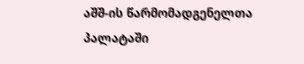აშშ-ის წარმომადგენელთა პალატაში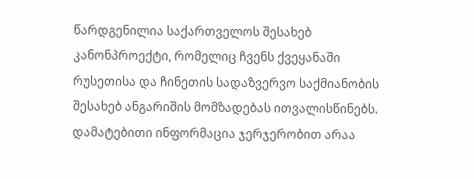წარდგენილია საქართველოს შესახებ კანონპროექტი, რომელიც ჩვენს ქვეყანაში რუსეთისა და ჩინეთის სადაზვერვო საქმიანობის შესახებ ანგარიშის მომზადებას ითვალისწინებს. დამატებითი ინფორმაცია ჯერჯერობით არაა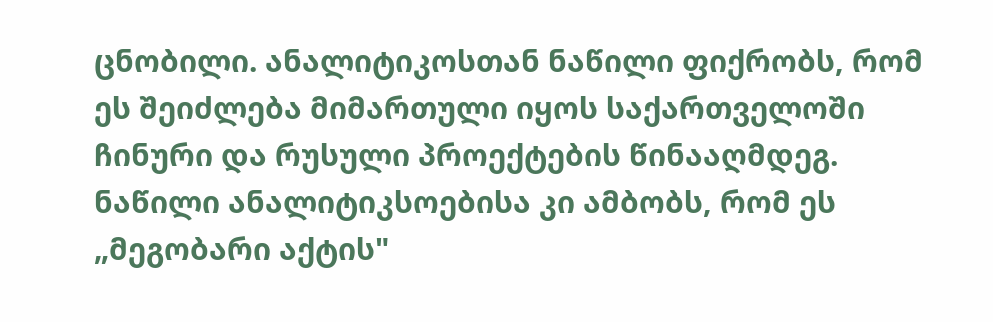ცნობილი. ანალიტიკოსთან ნაწილი ფიქრობს, რომ ეს შეიძლება მიმართული იყოს საქართველოში ჩინური და რუსული პროექტების წინააღმდეგ. ნაწილი ანალიტიკსოებისა კი ამბობს, რომ ეს „მეგობარი აქტის"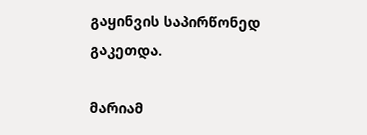გაყინვის საპირწონედ გაკეთდა.

მარიამ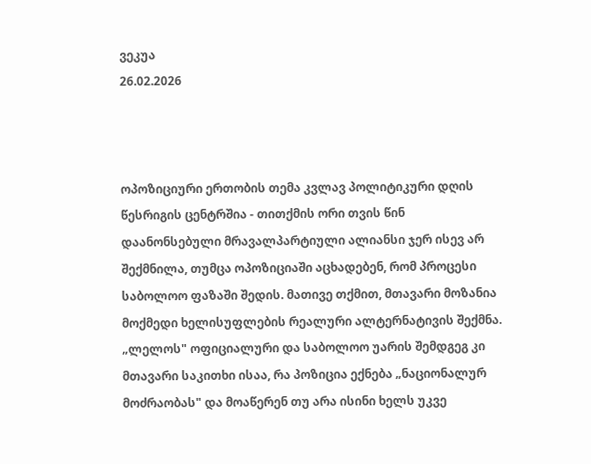ვეკუა
26.02.2026



ოპოზიციური ერთობის თემა კვლავ პოლიტიკური დღის წესრიგის ცენტრშია - თითქმის ორი თვის წინ დაანონსებული მრავალპარტიული ალიანსი ჯერ ისევ არ შექმნილა, თუმცა ოპოზიციაში აცხადებენ, რომ პროცესი საბოლოო ფაზაში შედის. მათივე თქმით, მთავარი მოზანია მოქმედი ხელისუფლების რეალური ალტერნატივის შექმნა. „ლელოს" ოფიციალური და საბოლოო უარის შემდგეგ კი მთავარი საკითხი ისაა, რა პოზიცია ექნება „ნაციონალურ მოძრაობას" და მოაწერენ თუ არა ისინი ხელს უკვე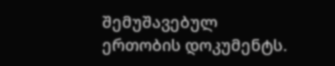შემუშავებულ ერთობის დოკუმენტს.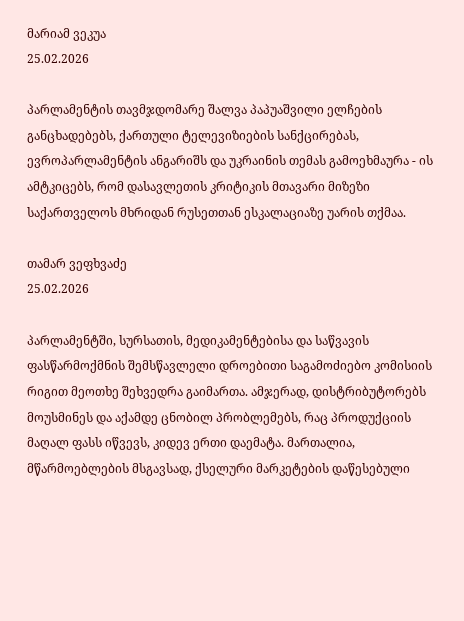მარიამ ვეკუა
25.02.2026

პარლამენტის თავმჯდომარე შალვა პაპუაშვილი ელჩების განცხადებებს, ქართული ტელევიზიების სანქცირებას, ევროპარლამენტის ანგარიშს და უკრაინის თემას გამოეხმაურა - ის ამტკიცებს, რომ დასავლეთის კრიტიკის მთავარი მიზეზი საქართველოს მხრიდან რუსეთთან ესკალაციაზე უარის თქმაა.

თამარ ვეფხვაძე
25.02.2026

პარლამენტში, სურსათის, მედიკამენტებისა და საწვავის ფასწარმოქმნის შემსწავლელი დროებითი საგამოძიებო კომისიის რიგით მეოთხე შეხვედრა გაიმართა. ამჯერად, დისტრიბუტორებს მოუსმინეს და აქამდე ცნობილ პრობლემებს, რაც პროდუქციის მაღალ ფასს იწვევს, კიდევ ერთი დაემატა. მართალია, მწარმოებლების მსგავსად, ქსელური მარკეტების დაწესებული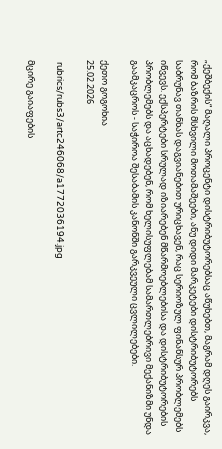„ქეშბექის“ მაღალი პროცენტი დისტრიბუტორებსაც აწუხებთ, მაგრამ დღეს გაირკვა, რომ ბაზრის მსხვილი მოთამაშეები, ანუ დიდი მარკეტები დისტრიბუტორებს საბრუნავ თანხას დაგვიანებით ურიცხავენ, რაც სერიოზულ ფინანსურ პრობლემებს იწვევს. ექსპერტები სრულად იზიარებენ მწარმოებლებისა და დისტრიბუტორების პრობლემებს და აცხადებენ, რომ ხელისუფლებამ სამართლებრივი მექანიზმი უნდა გაამკაცროს - საჭიროა შესაბამის კანონში გარკვეული ცვლილებები.

ქეთო გოგოხია
25.02.2026

 rubrics/rubs3/artc246068/a1772036194.jpg

მცირე გაიაფების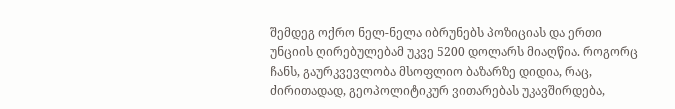შემდეგ ოქრო ნელ-ნელა იბრუნებს პოზიციას და ერთი უნციის ღირებულებამ უკვე 5200 დოლარს მიაღწია. როგორც ჩანს, გაურკვევლობა მსოფლიო ბაზარზე დიდია, რაც, ძირითადად, გეოპოლიტიკურ ვითარებას უკავშირდება,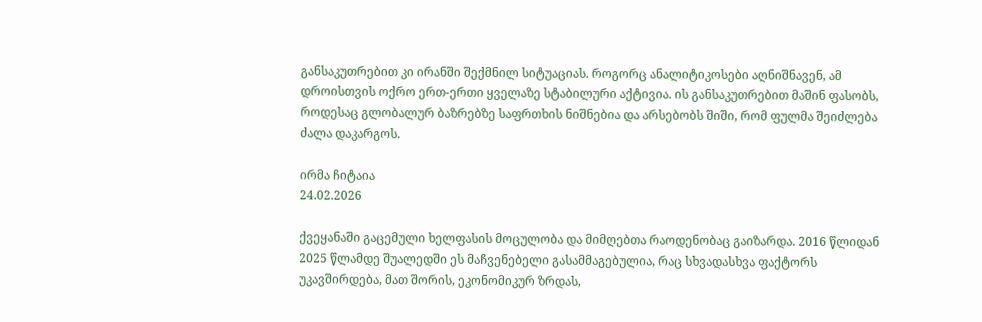განსაკუთრებით კი ირანში შექმნილ სიტუაციას. როგორც ანალიტიკოსები აღნიშნავენ, ამ დროისთვის ოქრო ერთ-ერთი ყველაზე სტაბილური აქტივია. ის განსაკუთრებით მაშინ ფასობს, როდესაც გლობალურ ბაზრებზე საფრთხის ნიშნებია და არსებობს შიში, რომ ფულმა შეიძლება ძალა დაკარგოს.

ირმა ჩიტაია
24.02.2026

ქვეყანაში გაცემული ხელფასის მოცულობა და მიმღებთა რაოდენობაც გაიზარდა. 2016 წლიდან 2025 წლამდე შუალედში ეს მაჩვენებელი გასამმაგებულია, რაც სხვადასხვა ფაქტორს უკავშირდება, მათ შორის, ეკონომიკურ ზრდას,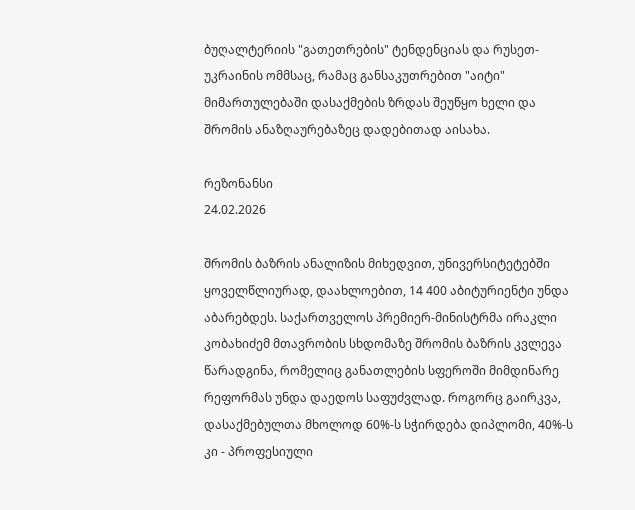ბუღალტერიის "გათეთრების" ტენდენციას და რუსეთ-უკრაინის ომმსაც, რამაც განსაკუთრებით "აიტი" მიმართულებაში დასაქმების ზრდას შეუწყო ხელი და შრომის ანაზღაურებაზეც დადებითად აისახა.

რეზონანსი
24.02.2026

შრომის ბაზრის ანალიზის მიხედვით, უნივერსიტეტებში ყოველწლიურად, დაახლოებით, 14 400 აბიტურიენტი უნდა აბარებდეს. საქართველოს პრემიერ-მინისტრმა ირაკლი კობახიძემ მთავრობის სხდომაზე შრომის ბაზრის კვლევა წარადგინა, რომელიც განათლების სფეროში მიმდინარე რეფორმას უნდა დაედოს საფუძვლად. როგორც გაირკვა, დასაქმებულთა მხოლოდ 60%-ს სჭირდება დიპლომი, 40%-ს კი - პროფესიული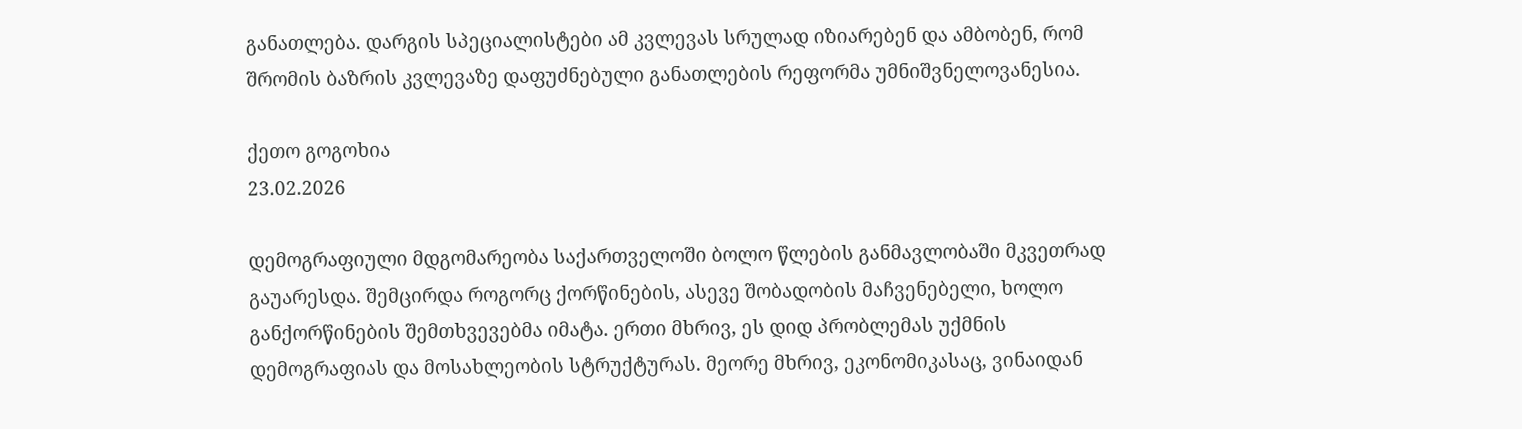განათლება. დარგის სპეციალისტები ამ კვლევას სრულად იზიარებენ და ამბობენ, რომ შრომის ბაზრის კვლევაზე დაფუძნებული განათლების რეფორმა უმნიშვნელოვანესია.

ქეთო გოგოხია
23.02.2026

დემოგრაფიული მდგომარეობა საქართველოში ბოლო წლების განმავლობაში მკვეთრად გაუარესდა. შემცირდა როგორც ქორწინების, ასევე შობადობის მაჩვენებელი, ხოლო განქორწინების შემთხვევებმა იმატა. ერთი მხრივ, ეს დიდ პრობლემას უქმნის დემოგრაფიას და მოსახლეობის სტრუქტურას. მეორე მხრივ, ეკონომიკასაც, ვინაიდან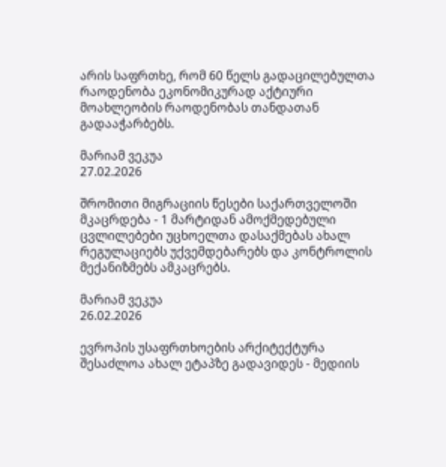არის საფრთხე, რომ 60 წელს გადაცილებულთა რაოდენობა ეკონომიკურად აქტიური მოახლეობის რაოდენობას თანდათან გადააჭარბებს.

მარიამ ვეკუა
27.02.2026

შრომითი მიგრაციის წესები საქართველოში მკაცრდება - 1 მარტიდან ამოქმედებული ცვლილებები უცხოელთა დასაქმებას ახალ რეგულაციებს უქვემდებარებს და კონტროლის მექანიზმებს ამკაცრებს.

მარიამ ვეკუა
26.02.2026

ევროპის უსაფრთხოების არქიტექტურა შესაძლოა ახალ ეტაპზე გადავიდეს - მედიის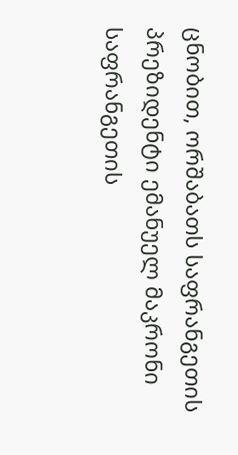ცნობით, ორშაბათს საფრანგეთის პრეზიდენტი ემანუელ მაკრონი საფრანგეთის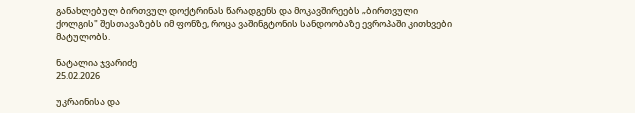განახლებულ ბირთვულ დოქტრინას წარადგენს და მოკავშირეებს „ბირთვული ქოლგის" შესთავაზებს იმ ფონზე, როცა ვაშინგტონის სანდოობაზე ევროპაში კითხვები მატულობს.

ნატალია ჯვარიძე
25.02.2026

უკრაინისა და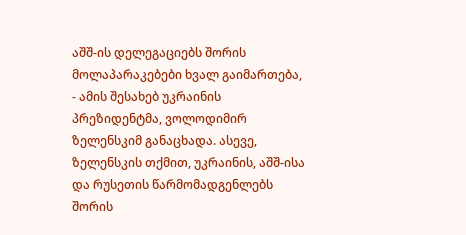აშშ-ის დელეგაციებს შორის მოლაპარაკებები ხვალ გაიმართება, - ამის შესახებ უკრაინის პრეზიდენტმა, ვოლოდიმირ ზელენსკიმ განაცხადა. ასევე, ზელენსკის თქმით, უკრაინის, აშშ-ისა და რუსეთის წარმომადგენლებს შორის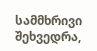სამმხრივი შეხვედრა,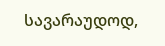სავარაუდოდ,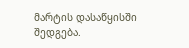მარტის დასაწყისში შედგება.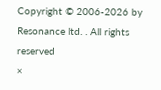Copyright © 2006-2026 by Resonance ltd. . All rights reserved
×